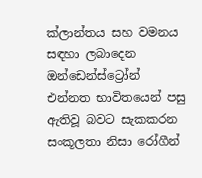ක්ලාන්තය සහ වමනය සඳහා ලබාදෙන ඔන්ඩෙන්ස්ට්‍රෝන් එන්නත භාවිතයෙන් පසු ඇතිවූ බවට සැකකරන සංකූලතා නිසා රෝගීන්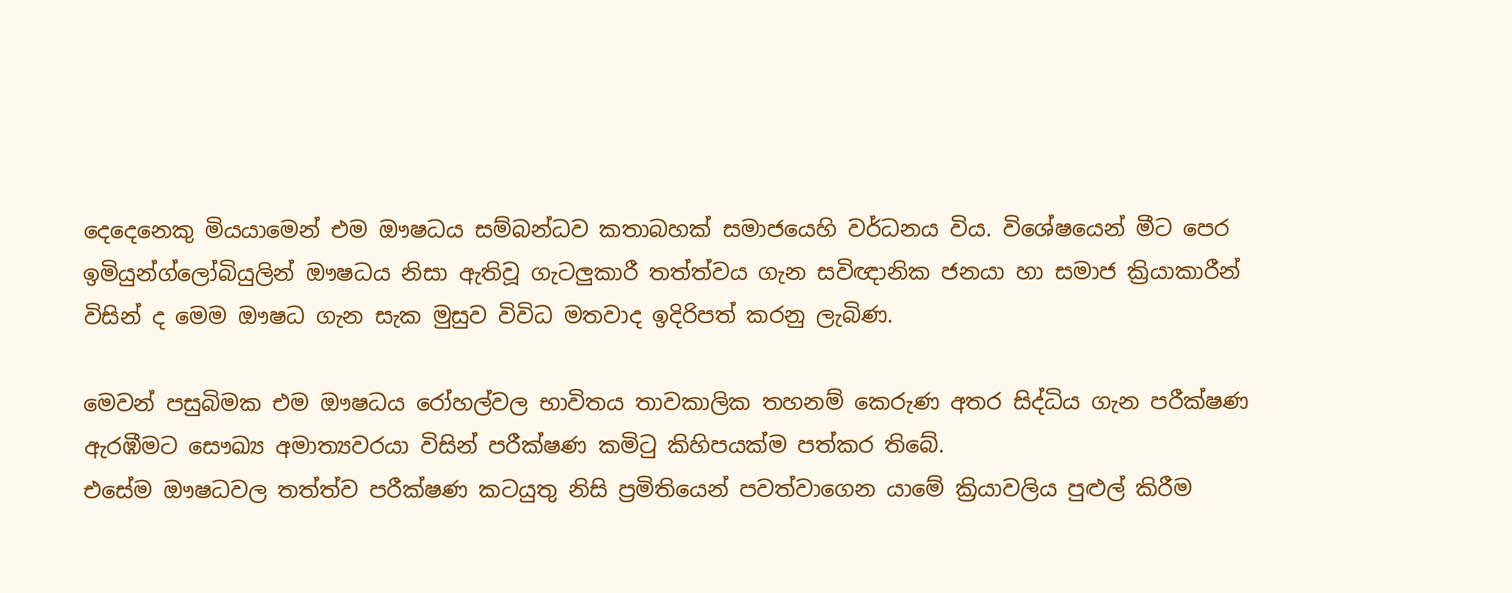දෙදෙනෙකු මියයාමෙන් එම ඖෂධය සම්බන්ධව කතාබහක් සමාජයෙහි වර්ධනය විය. විශේෂයෙන් මීට පෙර ඉමියුන්ග්ලෝබියුලින් ඖෂධය නිසා ඇතිවූ ගැටලු‍කාරී තත්ත්වය ගැන සවිඥානික ජනයා හා සමාජ ක්‍රියාකාරීන් විසින්‍ ද මෙම ඖෂධ ගැන සැක මුසුව විවිධ මතවාද ඉදිරිපත් කරනු ලැබිණ.

මෙවන් පසුබිමක එම ඖෂධය රෝහල්වල භාවිතය තාවකාලික තහනම් කෙරුණ අතර සිද්ධිය ගැන පරීක්ෂණ ඇරඹීමට සෞඛ්‍ය අමාත්‍යවරයා විසින් පරීක්ෂණ කමිටු කිහිපයක්ම පත්කර තිබේ.
එසේම ඖෂධවල තත්ත්ව පරීක්ෂණ කටයුතු නිසි ප්‍රමිතියෙන් පවත්වාගෙන යාමේ ක්‍රියාවලිය පුළුල් කිරීම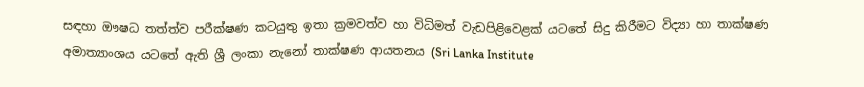සඳහා ඖෂධ තත්ත්ව පරීක්ෂණ කටයුතු ඉතා ක්‍රමවත්ව හා විධිමත් වැඩපිළිවෙළක් යටතේ සිදු කිරීමට විද්‍යා හා තාක්ෂණ අමාත්‍යාංශය යටතේ ඇති ශ්‍රී ලංකා නැනෝ තාක්ෂණ ආයතනය (Sri Lanka Institute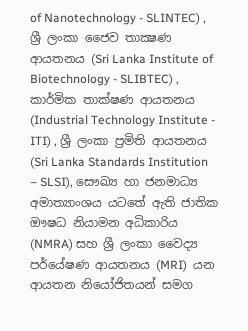of Nanotechnology - SLINTEC) , ශ්‍රී ලංකා ජෛව තාක්‍ෂණ ආයතනය (Sri Lanka Institute of Biotechnology - SLIBTEC) , කාර්මික තාක්ෂණ ආයතනය (Industrial Technology Institute - ITI) , ශ්‍රී ලංකා ප්‍රමිති ආයතනය (Sri Lanka Standards Institution – SLSI), සෞඛ්‍ය හා ජනමාධ්‍ය අමාත්‍යාංශය යටතේ ඇති ජාතික ඖෂධ නියාමන අධිකාරිය (NMRA) සහ ශ්‍රී ලංකා වෛද්‍ය පර්‌යේෂණ ආයතනය (MRI)  යන ආයතන නියෝජිතයන් සමග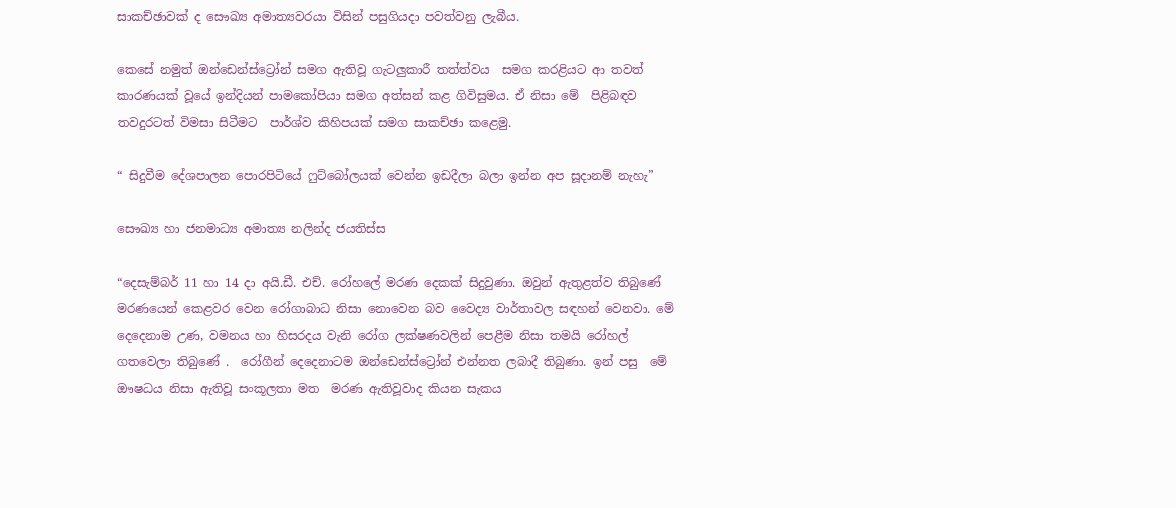සාකච්ඡාවක් ද සෞඛ්‍ය අමාත්‍යවරයා විසින් පසුගියදා පවත්වනු ලැබීය.

කෙසේ නමුත් ඔන්ඩෙන්ස්ට්‍රෝන් සමග ඇතිවූ ගැටලු‍කාරී තත්ත්වය  සමග කරළියට ආ තවත් කාරණයක් වූයේ ඉන්දියන් පාමකෝපියා සමග අත්සන් කළ ගිවිසුමය. ඒ නිසා මේ  පිළිබඳව තවදුරටත් විමසා සිටීමට  පා‌ර්ශ්ව කිහිපයක් සමග සාකච්ඡා කළෙමු.

“ සිදුවීම දේශපාලන පොරපිටියේ ෆුට්බෝලයක් වෙන්න ඉඩදීලා බලා ඉන්න අප සූදානම් නැහැ”

සෞඛ්‍ය හා ජනමාධ්‍ය අමාත්‍ය නලින්ද ජයතිස්ස

“දෙසැම්බර් 11 හා 14 දා අයි.ඩී. එච්. රෝහලේ මරණ දෙකක් සිදුවුණා. ඔවුන් ඇතුළත්ව තිබුණේ මරණයෙන් කෙළවර වෙන රෝගාබාධ නිසා නොවෙන බව වෛද්‍ය වාර්තාවල සඳහන් වෙනවා. මේ දෙදෙනාම උණ, වමනය හා හිසරදය වැනි රෝග ලක්ෂණවලින් පෙළීම නිසා තමයි රෝහල් ගතවෙලා තිබුණේ .  රෝගීන් දෙදෙනාටම ඔන්ඩෙන්ස්ට්‍රෝන් එන්නත ලබාදී තිබුණා. ඉන් පසු  මේ ඖෂධය නිසා ඇතිවූ සංකූලතා මත  මරණ ඇතිවූවාද කියන සැකය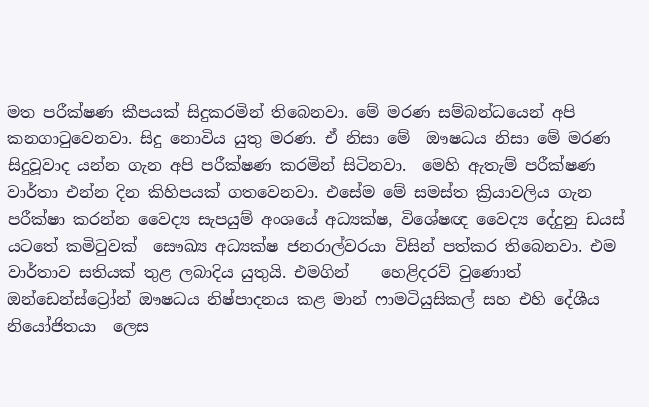මත පරීක්ෂණ කීපයක් සිදුකරමින් තිබෙනවා. මේ මරණ සම්බන්ධයෙන් අපි කනගාටුවෙනවා. සිදු නොවිය යුතු මරණ. ඒ නිසා මේ  ඖෂධය නිසා මේ මරණ සිදුවූවාද යන්න ගැන අපි පරීක්ෂණ කරමින් සිටිනවා.  මෙහි ඇතැම් පරීක්ෂණ වාර්තා එන්න දින කිහිපයක් ගතවෙනවා. එසේම මේ සමස්ත ක්‍රියාවලිය ගැන පරීක්ෂා කරන්න වෛද්‍ය සැපයුම් අංශයේ අධ්‍යක්ෂ, විශේෂඥ වෛද්‍ය දේදුනු ඩයස් යටතේ කමිටුවක්  සෞඛ්‍ය අධ්‍යක්ෂ ජනරාල්වරයා විසින් පත්කර තිබෙනවා. එම වාර්තාව සතියක් තුළ ලබාදිය යුතුයි. එමගින්    හෙළිදරව් වුණොත් ඔන්ඩෙන්ස්ට්‍රෝන් ඖෂධය නිෂ්පාදනය කළ මාන් ෆාමටියුසිකල් සහ එහි දේශීය නියෝජිතයා  ලෙස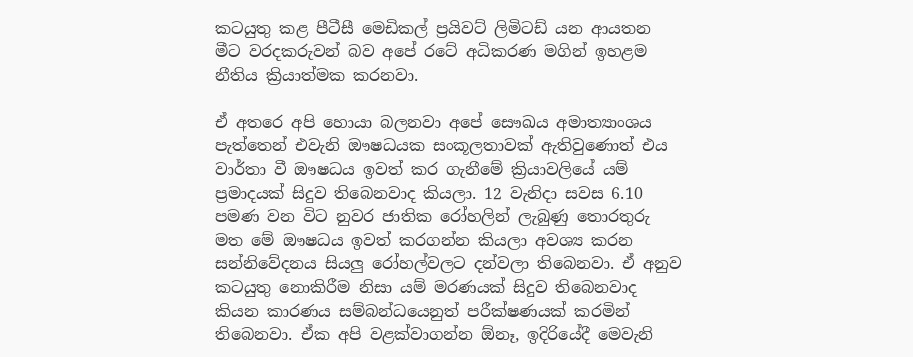කටයුතු කළ පීටීසී මෙඩිකල් ප්‍රයිවට් ලිමිටඩ් යන ආයතන මීට වරදකරුවන් බව අපේ රටේ අධිකරණ මගින් ඉහළම නීතිය ක්‍රියාත්මක කරනවා.

ඒ අතරෙ අපි හොයා බලනවා අපේ සෞඛය අමාත්‍යාංශය පැත්තෙන් එවැනි ඖෂධයක සංකූලතාවක් ඇතිවුණොත් එය වාර්තා වී ඖෂධය ඉවත් කර ගැනීමේ ක්‍රියාවලියේ යම් ප්‍රමාදයක් සිදුව තිබෙනවාද කියලා. 12 වැනිදා සවස 6.10 පමණ වන විට නුවර ජාතික රෝහලින් ලැබුණු තොරතුරු මත මේ ඖෂධය ඉවත් කරගන්න කියලා අවශ්‍ය කරන සන්නිවේදනය සියලු‍ රෝහල්වලට දන්වලා තිබෙනවා. ඒ අනුව කටයුතු නොකිරීම නිසා යම් මරණයක් සිදුව තිබෙනවාද කියන කාරණය සම්බන්ධයෙනුත් පරීක්ෂණයක් කරමින් තිබෙනවා. ඒක අපි වළක්වාගන්න ඕනෑ, ඉදිරියේදී මෙවැනි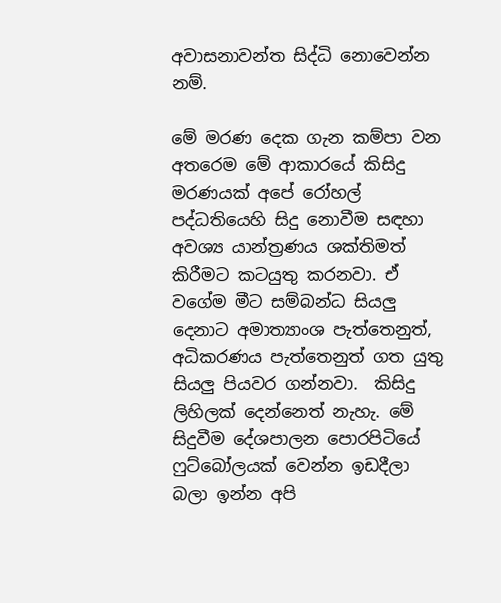අවාසනාවන්ත සිද්ධි නොවෙන්න නම්.

මේ මරණ දෙක ගැන කම්පා වන අතරෙම මේ ආකාරයේ කිසිදු මරණයක් අපේ රෝහල් පද්ධතියෙහි සිදු නොවීම සඳහා අවශ්‍ය යාන්ත්‍රණය ශක්තිමත් කිරීමට කටයුතු කරනවා. ඒ වගේම මීට සම්බන්ධ සියලු‍ දෙනාට අමාත්‍යාංශ පැත්තෙනුත්, අධිකරණය පැත්තෙනුත් ගත යුතු සියලු‍ පියවර ගන්නවා.  කිසිදු ලිහිලක් දෙන්නෙත් නැහැ. මේ සිදුවීම දේශපාලන පොරපිටියේ ෆුට්බෝලයක් වෙන්න ඉඩදීලා බලා ඉන්න අපි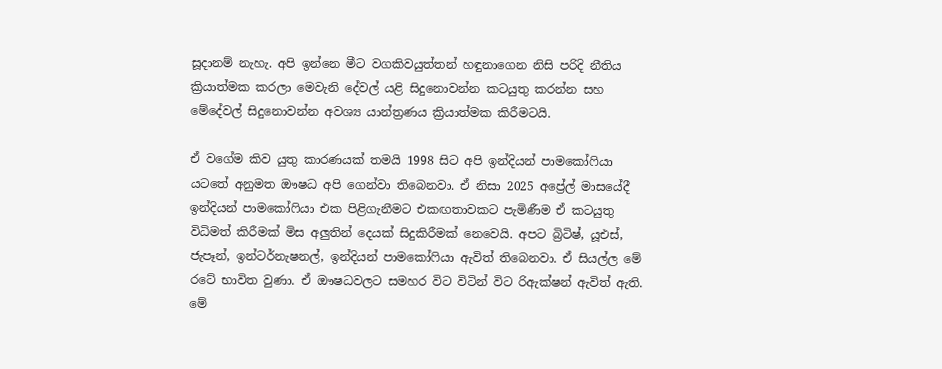සූදානම් නැහැ. අපි ඉන්නෙ මීට වගකිවයුත්තන් හඳුනාගෙන නිසි පරිදි නීතිය ක්‍රියාත්මක කරලා මෙවැනි දේවල් යළි සිදුනොවන්න කටයුතු කරන්න සහ මේදේවල් සිදුනොවන්න අවශ්‍ය යාන්ත්‍රණය ක්‍රියාත්මක කිරීමටයි.

ඒ වගේම කිව යුතු කාරණයක් තමයි 1998 සිට අපි ඉන්දියන් පාමකෝෆියා යටතේ අනුමත ඖෂධ අපි ගෙන්වා තිබෙනවා. ඒ නිසා 2025 අප්‍රේල් මාසයේදී ඉන්දියන් පාමකෝෆියා එක පිළිගැනීමට එකඟතාවකට පැමිණීම ඒ කටයුතු විධිමත් කිරීමක් මිස අලු‍තින් දෙයක් සිදුකිරීමක් නෙවෙයි. අපට බ්‍රිටිෂ්, යූඑස්, ජැපෑන්, ඉන්ටර්නැෂනල්, ඉන්දියන් පාමකෝෆියා ඇවිත් තිබෙනවා. ඒ සියල්ල මේ රටේ භාවිත වුණා. ඒ ඖෂධවලට සමහර විට විටින් විට රිඇක්ෂන් ඇවිත් ඇති. මේ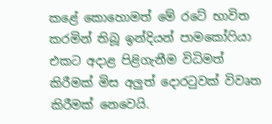කළේ කොහොමත් මේ රටේ භාවිත කරමින් තිබූ ඉන්දියන් පාමකෝෆියා එකට අදාළ පිළිගැනීම විධිමත් කිරීමක් මිස අලු‍ත් දොරටුවක් විවෘත කිරීමක් නෙවෙයි.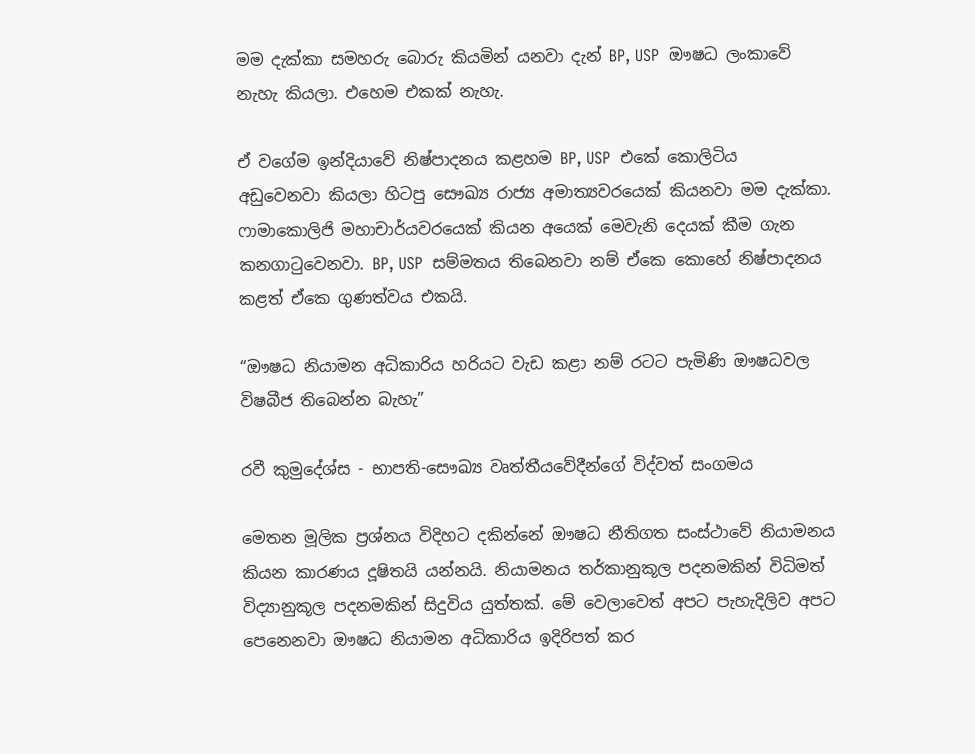මම දැක්කා සමහරු බොරු කියමින් යනවා දැන් BP, USP  ඖෂධ ලංකාවේ නැහැ කියලා. එහෙම එකක් නැහැ.

ඒ වගේම ඉන්දියාවේ නිෂ්පාදනය කළහම BP, USP  එකේ කොලිටිය අඩුවෙනවා කියලා හිටපු සෞඛ්‍ය රාජ්‍ය අමාත්‍යවරයෙක් කියනවා මම දැක්කා. ෆාමාකොලිජි මහාචාර්යවරයෙක් කියන අයෙක් මෙවැනි දෙයක් කීම ගැන කනගාටුවෙනවා. BP, USP  සම්මතය තිබෙනවා නම් ඒකෙ කොහේ නිෂ්පාදනය කළත් ඒකෙ ගුණත්වය එකයි.

“ඖෂධ නියාමන අධිකාරිය හරියට වැඩ කළා නම් රටට පැමිණි ඖෂධවල විෂබීජ තිබෙන්න බැහැ”

රවී කුමුදේශ්ස - භාපති-සෞඛ්‍ය වෘත්තීයවේදීන්ගේ විද්වත් සංගමය

මෙතන මූලික ප්‍රශ්නය විදිහට දකින්නේ ඖෂධ නීතිගත සංස්ථාවේ නියාමනය කියන කාරණය දූෂිතයි යන්නයි. නියාමනය තර්කානුකූල පදනමකින් විධිමත් විද්‍යානුකූල පදනමකින් සිදුවිය යුත්තක්. මේ වෙලාවෙත් අපට පැහැදිලිව අපට පෙනෙනවා ඖෂධ නියාමන අධිකාරිය ඉදිරිපත් කර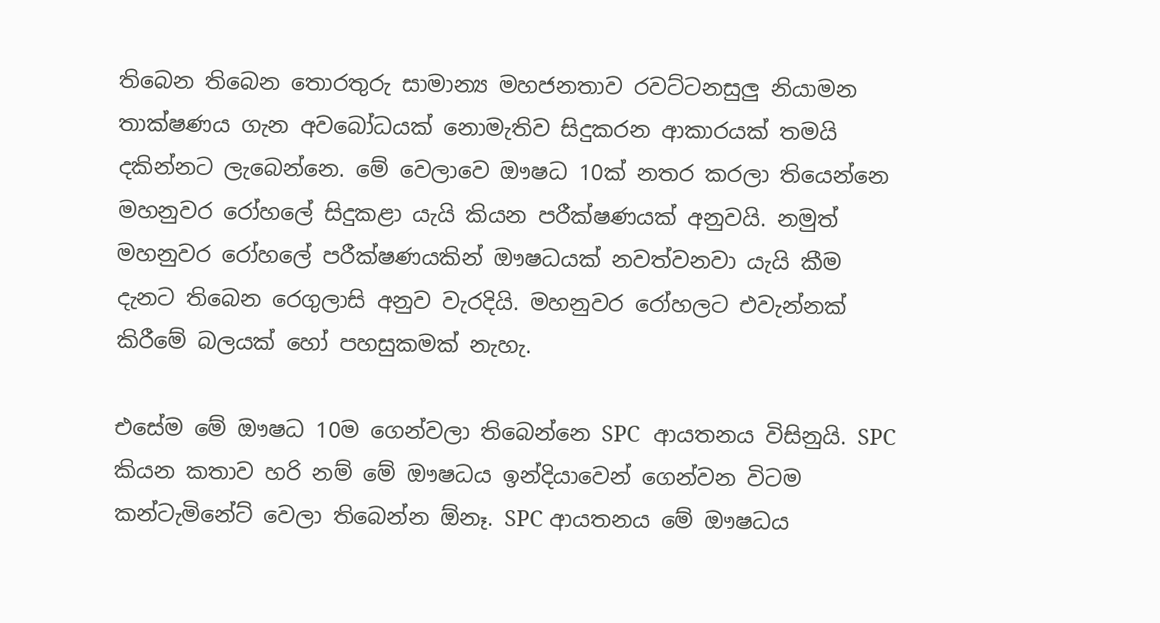තිබෙන තිබෙන තොරතුරු සාමාන්‍ය මහජනතාව රවට්ටනසුලු‍ නියාමන තාක්ෂණය ගැන අවබෝධයක් නොමැතිව සිදුකරන ආකාරයක් තමයි දකින්නට ලැබෙන්නෙ. මේ වෙලාවෙ ඖෂධ 10ක් නතර කරලා තියෙන්නෙ මහනුවර රෝහලේ සිදුකළා යැයි කියන පරීක්ෂණයක් අනුවයි. නමුත් මහනුවර රෝහලේ පරීක්ෂණයකින් ඖෂධයක් නවත්වනවා යැයි කීම දැනට තිබෙන රෙගුලාසි අනුව වැරදියි. මහනුවර රෝහලට එවැන්නක් කිරීමේ බලයක් හෝ පහසුකමක් නැහැ.

එසේම මේ ඖෂධ 10ම ගෙන්වලා තිබෙන්නෙ SPC  ආයතනය විසිනුයි. SPC කියන කතාව හරි නම් මේ ඖෂධය ඉන්දියාවෙන් ගෙන්වන විටම කන්ටැමිනේට් වෙලා තිබෙන්න ඕනෑ. SPC ආයතනය මේ ඖෂධය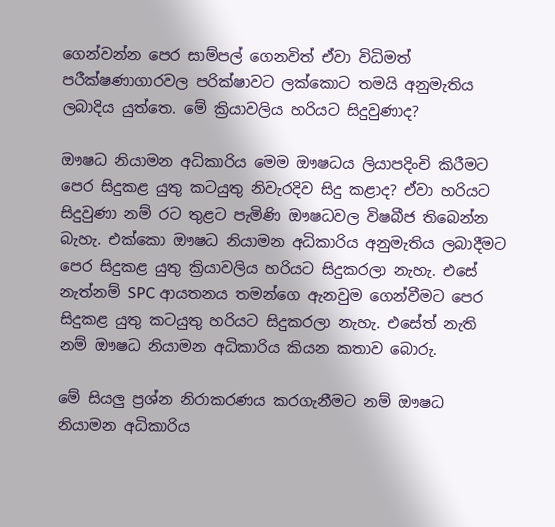ගෙන්වන්න පෙර සාම්පල් ගෙනවිත් ඒවා විධිමත් පරීක්ෂණාගාරවල පරික්ෂාවට ලක්කොට තමයි අනුමැතිය ලබාදිය යුත්තෙ. මේ ක්‍රියාවලිය හරියට සිදුවුණාද?

ඖෂධ නියාමන අධිකාරිය මෙම ඖෂධය ලියාපදිංචි කිරීමට පෙර සිදුකළ යුතු කටයුතු නිවැරදිව සිදු කළාද? ඒවා හරියට සිදුවුණා නම් රට තුළට පැමිණි ඖෂධවල විෂබීජ තිබෙන්න බැහැ. එක්කො ඖෂධ නියාමන අධිකාරිය අනුමැතිය ලබාදීමට පෙර සිදුකළ යුතු ක්‍රියාවලිය හරියට සිදුකරලා නැහැ. එසේ නැත්නම් SPC ආයතනය තමන්ගෙ ඇනවුම ගෙන්වීමට පෙර සිදුකළ යුතු කටයුතු හරියට සිදුකරලා නැහැ. එසේත් නැති නම් ඖෂධ නියාමන අධිකාරිය කියන කතාව බොරු.

මේ සියලු‍ ප්‍රශ්න නිරාකරණය කරගැනීමට නම් ඖෂධ නියාමන අධිකාරිය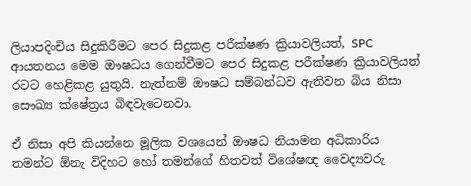ලියාපදිංචිය සිදුකිරීමට පෙර සිදුකළ පරීක්ෂණ ක්‍රියාවලියත්, SPC ආයතනය මෙම ඖෂධය ගෙන්වීමට පෙර සිදුකළ පරීක්ෂණ ක්‍රියාවලියත් රටට හෙළිකළ යුතුයි. නැත්නම් ඖෂධ සම්බන්ධව ඇතිවන බිය නිසා සෞඛ්‍ය ක්ෂේත්‍රය බිඳවැටෙනවා.

ඒ නිසා අපි කියන්නෙ මූලික වශයෙන් ඖෂධ නියාමන අධිකාරිය තමන්ට ඕනැ විදිහට හෝ තමන්ගේ හිතවත් විශේෂඥ වෛද්‍යවරු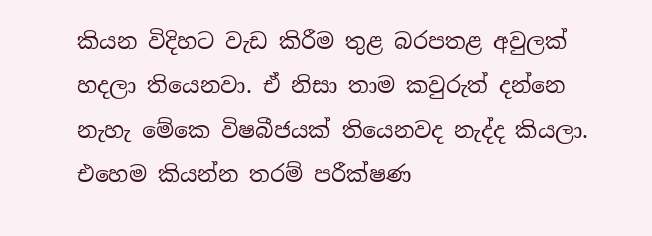කියන විදිහට වැඩ කිරීම තුළ බරපතළ අවුලක් හදලා තියෙනවා. ඒ නිසා තාම කවුරුත් දන්නෙ නැහැ මේකෙ විෂබීජයක් තියෙනවද නැද්ද කියලා. එහෙම කියන්න තරම් පරීක්ෂණ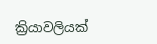ක්‍රියාවලියක්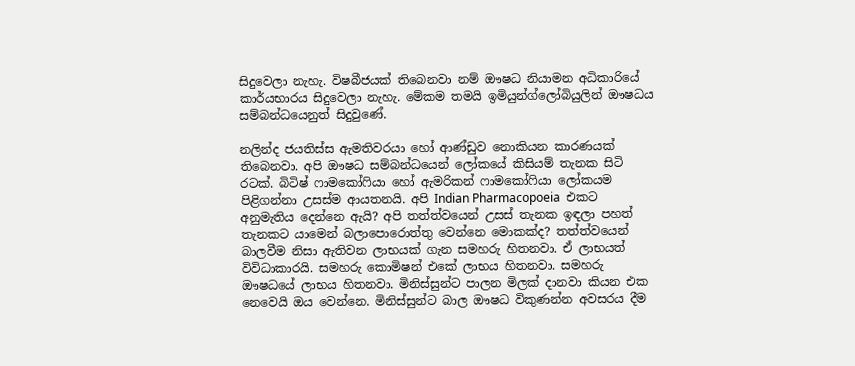සිදුවෙලා නැහැ. විෂබීජයක් තිබෙනවා නම් ඖෂධ නියාමන අධිකාරියේ කාර්යභාරය සිදුවෙලා නැහැ. මේකම තමයි ඉමියුන්ග්ලෝබියුලින් ඖෂධය සම්බන්ධයෙනුත් සිදුවුණේ.

නලින්ද ජයතිස්ස ඇමතිවරයා හෝ ආණ්ඩුව නොකියන කාරණයක් තිබෙනවා. අපි ඖෂධ සම්බන්ධයෙන් ලෝකයේ කිසියම් තැනක සිටි රටක්. බිටිෂ් ෆාමකෝෆියා හෝ ඇමරිකන් ෆාමකෝෆියා ලෝකයම පිළිගන්නා උසස්ම ආයතනයි. අපි Indian Pharmacopoeia  එකට අනුමැතිය දෙන්නෙ ඇයි? අපි තත්ත්වයෙන් උසස් තැනක ඉඳලා පහත් තැනකට යාමෙන් බලාපොරොත්තු වෙන්නෙ මොකක්ද? තත්ත්වයෙන් බාලවීම නිසා ඇතිවන ලාභයක් ගැන සමහරු හිතනවා. ඒ ලාභයත් විවිධාකාරයි. සමහරු කොමිෂන් එකේ ලාභය හිතනවා. සමහරු ඖෂධයේ ලාභය හිතනවා. මිනිස්සුන්ට පාලන මිලක් දානවා කියන එක නෙවෙයි ඔය වෙන්නෙ. මිනිස්සුන්ට බාල ඖෂධ විකුණන්න අවසරය දීම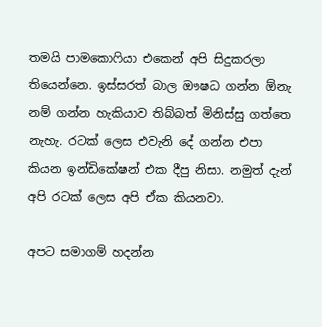තමයි පාමකොෆියා එකෙන් අපි සිදුකරලා තියෙන්නෙ. ඉස්සරත් බාල ඖෂධ ගන්න ඕනැ නම් ගන්න හැකියාව තිබ්බත් මිනිස්සු ගත්තෙ නැහැ. රටක් ලෙස එවැනි දේ ගන්න එපා කියන ඉන්ඩිකේෂන් එක දීපු නිසා. නමුත් දැන් අපි රටක් ලෙස අපි ඒක කියනවා.

අපට සමාගම් හදන්න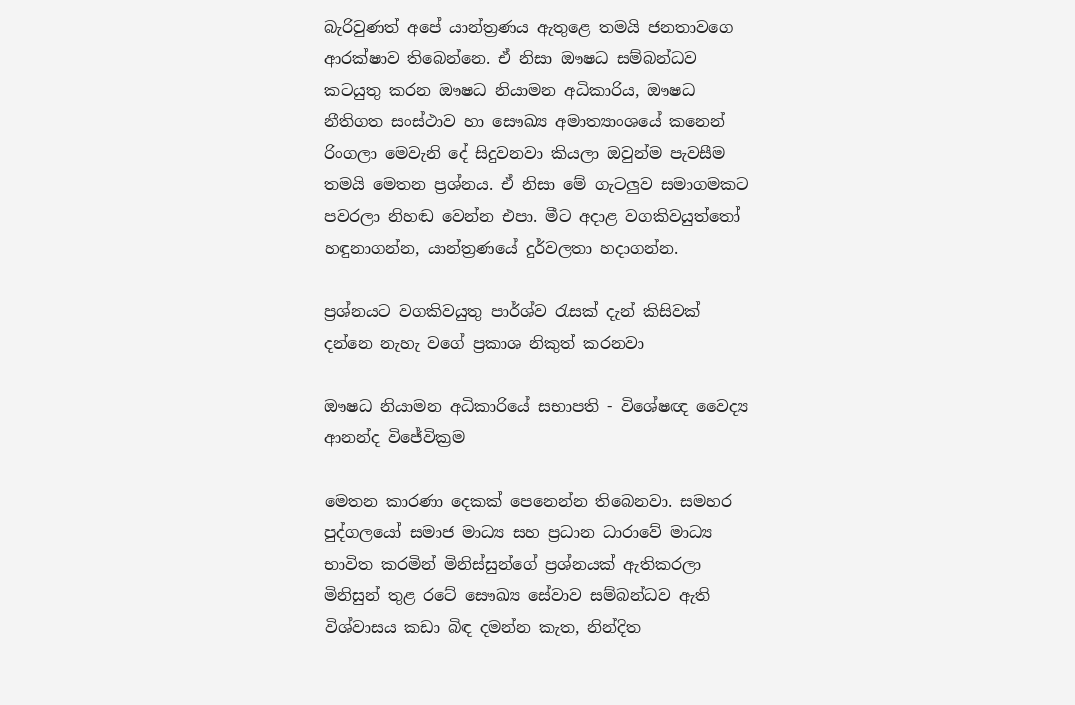බැරිවුණත් අපේ යාන්ත්‍රණය ඇතුළෙ තමයි ජනතාවගෙ ආරක්ෂාව තිබෙන්නෙ. ඒ නිසා ඖෂධ සම්බන්ධව කටයුතු කරන ඖෂධ නියාමන අධිකාරිය, ඖෂධ නීතිගත සංස්ථාව හා සෞඛ්‍ය අමාත්‍යාංශයේ කනෙන් රිංගලා මෙවැනි දේ සිදුවනවා කියලා ඔවුන්ම පැවසීම තමයි මෙතන ප්‍රශ්නය. ඒ නිසා මේ ගැටලු‍ව සමාගමකට පවරලා නිහඬ වෙන්න එපා. මීට අදාළ වගකිවයුත්තෝ හඳුනාගන්න, යාන්ත්‍රණයේ දුර්වලතා හදාගන්න.

ප්‍රශ්නයට වගකිවයුතු පාර්ශ්ව රැසක් දැන් කිසිවක් දන්නෙ නැහැ වගේ ප්‍රකාශ නිකුත් කරනවා

ඖෂධ නියාමන අධිකාරියේ සභාපති - විශේෂඥ වෛද්‍ය ආනන්ද විජේවික්‍රම

මෙතන කාරණා දෙකක් පෙනෙන්න තිබෙනවා. සමහර පුද්ගලයෝ සමාජ මාධ්‍ය සහ ප්‍රධාන ධාරාවේ මාධ්‍ය භාවිත කරමින් මිනිස්සුන්ගේ ප්‍රශ්නයක් ඇතිකරලා මිනිසුන් තුළ රටේ සෞඛ්‍ය සේවාව සම්බන්ධව ඇති විශ්වාසය කඩා බිඳ දමන්න කැත, නින්දිත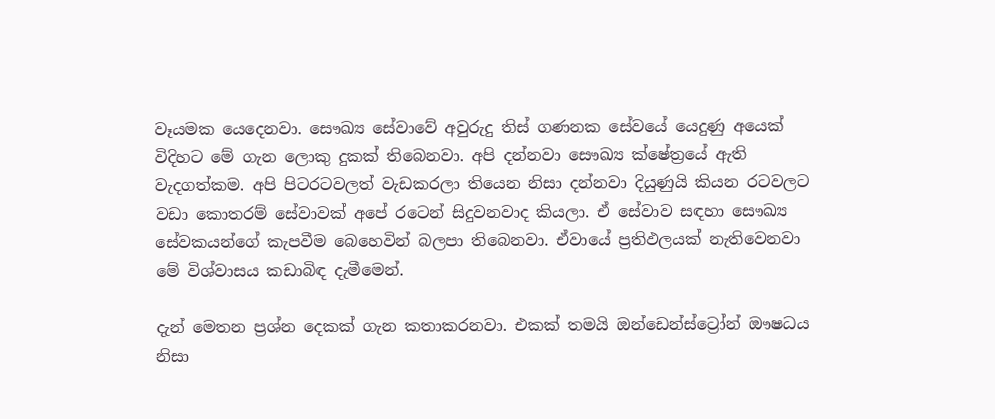වෑයමක යෙදෙනවා. සෞඛ්‍ය සේවාවේ අවුරුදු තිස් ගණනක සේවයේ යෙදුණු අයෙක් විදිහට මේ ගැන ලොකු දුකක් තිබෙනවා. අපි දන්නවා සෞඛ්‍ය ක්ෂේත්‍රයේ ඇති වැදගත්කම. අපි පිටරටවලත් වැඩකරලා තියෙන නිසා දන්නවා දියුණුයි කියන රටවලට වඩා කොතරම් සේවාවක් අපේ රටෙන් සිදුවනවාද කියලා. ඒ සේවාව සඳහා සෞඛ්‍ය සේවකයන්ගේ කැපවීම බෙහෙවින් බලපා තිබෙනවා. ඒවායේ ප්‍රතිඵලයක් නැතිවෙනවා මේ විශ්වාසය කඩාබිඳ දැමීමෙන්.

දැන් මෙතන ප්‍රශ්න දෙකක් ගැන කතාකරනවා. එකක් තමයි ඔන්ඩෙන්ස්ට්‍රෝන් ඖෂධය නිසා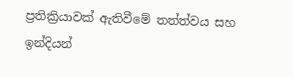ප්‍රතික්‍රියාවක් ඇතිවීමේ තත්ත්වය සහ ඉන්දියන්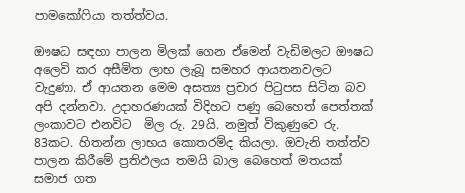පාමකෝෆියා තත්ත්වය.

ඖෂධ සඳහා පාලන මිලක් ගෙන ඒමෙන් වැඩිමලට ඖෂධ අලෙවි කර අසීමිත ලාභ ලැබූ සමහර ආයතනවලට වැදුණා. ඒ ආයතන මෙම අසත්‍ය ප්‍රචාර පිටුපස සිටින බව අපි දන්නවා. උදාහරණයක් විදිහට පණු බෙහෙත් පෙත්තක් ලංකාවට එනවිට  මිල රු. 29යි. නමුත් විකුණුවෙ රු. 83කට. හිතන්න ලාභය කොතරම්ද කියලා. ඔවැනි තත්ත්ව පාලන කිරීමේ ප්‍රතිඵලය තමයි බාල බෙහෙත් මතයක් සමාජ ගත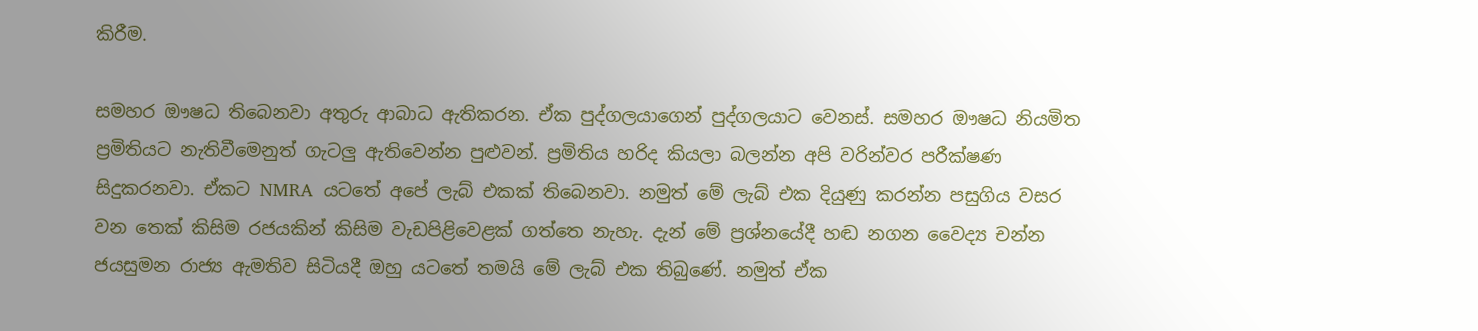කිරීම.

සමහර ඖෂධ තිබෙනවා අතුරු ආබාධ ඇතිකරන. ඒක පුද්ගලයාගෙන් පුද්ගලයාට වෙනස්. සමහර ඖෂධ නියමිත ප්‍රමිතියට නැතිවීමෙනුත් ගැටලු‍ ඇතිවෙන්න පුළුවන්. ප්‍රමිතිය හරිද කියලා බලන්න අපි වරින්වර පරීක්ෂණ සිදුකරනවා. ඒකට NMRA  යටතේ අපේ ලැබ් එකක් තිබෙනවා. නමුත් මේ ලැබ් එක දියුණු කරන්න පසුගිය වසර වන තෙක් කිසිම රජයකින් කිසිම වැඩපිළිවෙළක් ගත්තෙ නැහැ. දැන් මේ ප්‍රශ්නයේදී හඬ නගන වෛද්‍ය චන්න ජයසුමන රාජ්‍ය ඇමතිව සිටියදී ඔහු යටතේ තමයි මේ ලැබ් එක තිබුණේ. නමුත් ඒක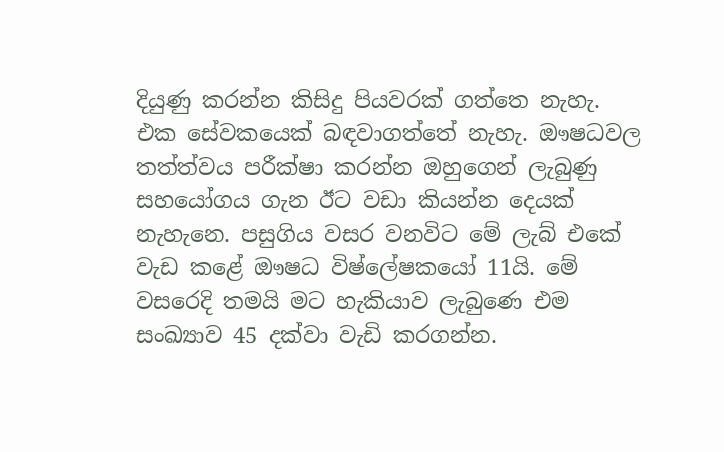දියුණු කරන්න කිසිදු පියවරක් ගත්තෙ නැහැ. එක සේවකයෙක් බඳවාගත්තේ නැහැ. ඖෂධවල තත්ත්වය පරීක්ෂා කරන්න ඔහුගෙන් ලැබුණු සහයෝගය ගැන ඊට වඩා කියන්න දෙයක් නැහැනෙ. පසුගිය වසර වනවිට මේ ලැබ් එකේ වැඩ කළේ ඖෂධ විෂ්ලේෂකයෝ 11යි. මේ වසරෙදි තමයි මට හැකියාව ලැබුණෙ එම සංඛ්‍යාව 45 දක්වා වැඩි කරගන්න.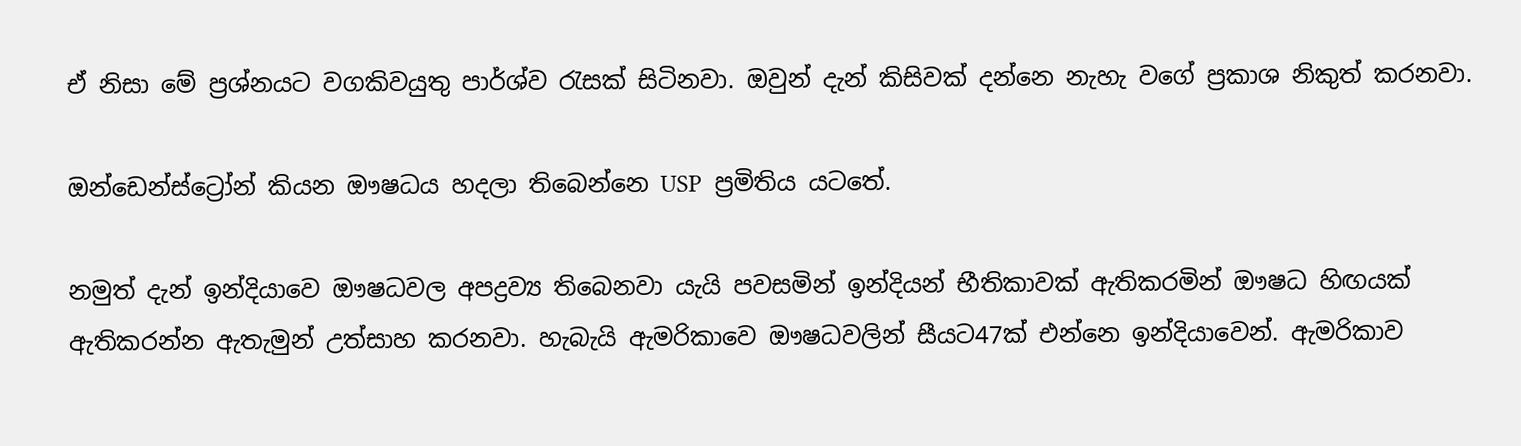ඒ නිසා මේ ප්‍රශ්නයට වගකිවයුතු පාර්ශ්ව රැසක් සිටිනවා. ඔවුන් දැන් කිසිවක් දන්නෙ නැහැ වගේ ප්‍රකාශ නිකුත් කරනවා.

ඔන්ඩෙන්ස්ට්‍රෝන් කියන ඖෂධය හදලා තිබෙන්නෙ USP  ප්‍රමිතිය යටතේ.

නමුත් දැන් ඉන්දියාවෙ ඖෂධවල අපද්‍රව්‍ය තිබෙනවා යැයි පවසමින් ඉන්දියන් භීතිකාවක් ඇතිකරමින් ඖෂධ හිඟයක් ඇතිකරන්න ඇතැමුන් උත්සාහ කරනවා. හැබැයි ඇමරිකාවෙ ඖෂධවලින් සීයට47ක් එන්නෙ ඉන්දියාවෙන්. ඇමරිකාව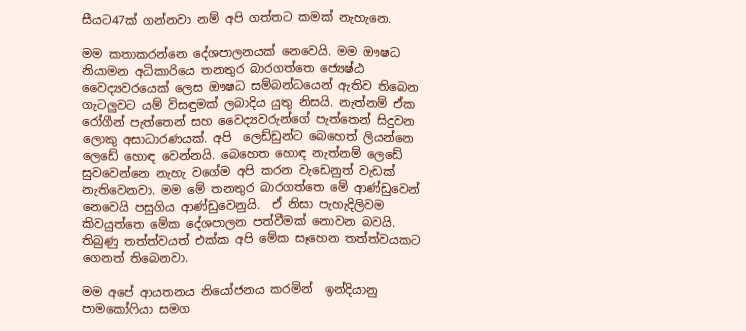සීයට47ක් ගන්නවා නම් අපි ගත්තට කමක් නැහැනෙ.

මම කතාකරන්නෙ දේශපාලනයක් නෙවෙයි. මම ඖෂධ නියාමන අධිකාරියෙ තනතුර බාරගත්තෙ ජ්‍යෙෂ්ඨ වෛද්‍යවරයෙක් ලෙස ඖෂධ සම්බන්ධයෙන් ඇතිව තිබෙන ගැටලු‍වට යම් විසඳුමක් ලබාදිය යුතු නිසයි. නැත්නම් ඒක රෝගීන් පැත්තෙන් සහ වෛද්‍යවරුන්ගේ පැත්තෙන් සිදුවන ලොකු අසාධාරණයක්. අපි  ලෙඩ්ඩුන්ට බෙහෙත් ලියන්නෙ ලෙඩේ හොඳ වෙන්නයි. බෙහෙත හොඳ නැත්නම් ලෙඩේ සුවවෙන්නෙ නැහැ වගේම අපි කරන වැඩෙනුත් වැඩක් නැතිවෙනවා. මම මේ තනතුර බාරගත්තෙ මේ ආණ්ඩුවෙන් නෙවෙයි පසුගිය ආණ්ඩුවෙනුයි.  ඒ නිසා පැහැදිලිවම කිවයුත්තෙ මේක දේශපාලන පත්වීමක් නොවන බවයි.  තිබුණු තත්ත්වයත් එක්ක අපි මේක සෑහෙන තත්ත්වයකට ගෙනත් තිබෙනවා.

මම අපේ ආයතනය නියෝජනය කරමින්  ඉන්දියානු පාමකෝෆියා සමග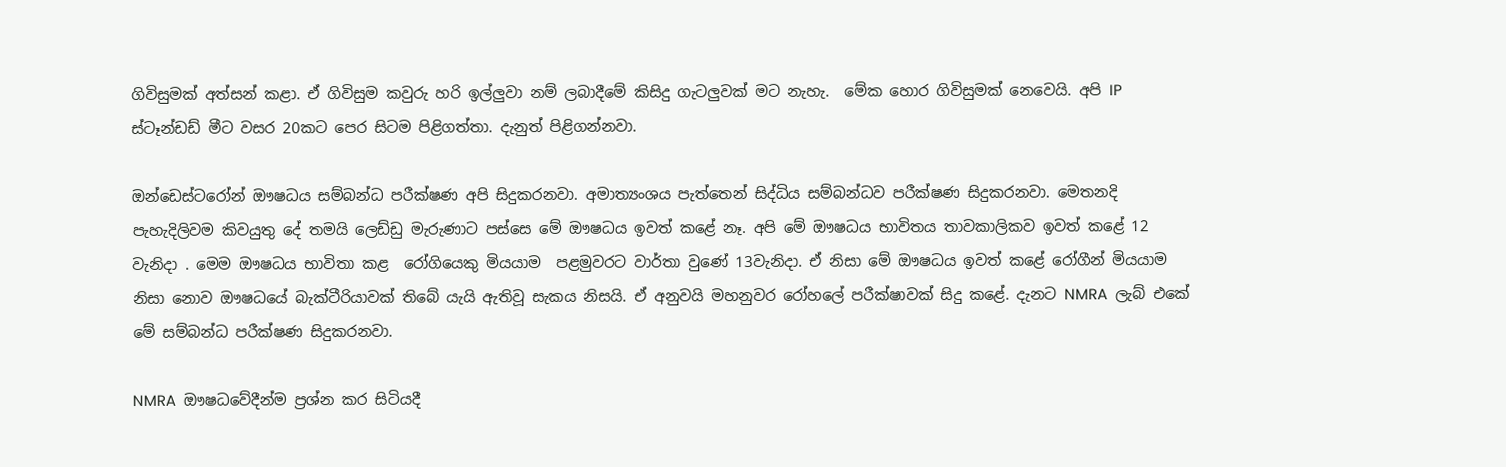ගිවිසුමක් අත්සන් කළා. ඒ ගිවිසුම කවුරු හරි ඉල්ලු‍වා නම් ලබාදීමේ කිසිදු ගැටලු‍වක් මට නැහැ.  මේක හොර ගිවිසුමක් නෙවෙයි. අපි IP  ස්ටෑන්ඩඩ් මීට වසර 20කට පෙර සිටම පිළිගත්තා. දැනුත් පිළිගන්නවා.

ඔන්ඩෙස්ටරෝන් ඖෂධය සම්බන්ධ පරීක්ෂණ අපි සිදුකරනවා. අමාත්‍යංශය පැත්තෙන් සිද්ධිය සම්බන්ධව පරීක්ෂණ සිදුකරනවා. මෙතනදි පැහැදිලිවම කිවයුතු දේ තමයි ලෙඩ්ඩු මැරුණාට පස්සෙ මේ ඖෂධය ඉවත් කළේ නෑ. අපි මේ ඖෂධය භාවිතය තාවකාලිකව ඉවත් කළේ 12 වැනිදා . මෙම ඖෂධය භාවිතා කළ  රෝගියෙකු මියයාම  පළමුවරට වාර්තා වුණේ 13වැනිදා. ඒ නිසා මේ ඖෂධය ඉවත් කළේ රෝගීන් මියයාම නිසා නොව ඖෂධයේ බැක්ටීරියාවක් තිබේ යැයි ඇතිවූ සැකය නිසයි. ඒ අනුවයි මහනුවර රෝහලේ පරීක්ෂාවක් සිදු කළේ. දැනට NMRA  ලැබ් එකේ මේ සම්බන්ධ පරීක්ෂණ සිදුකරනවා.

NMRA  ඖෂධවේදීන්ම ප්‍රශ්න කර සිටියදී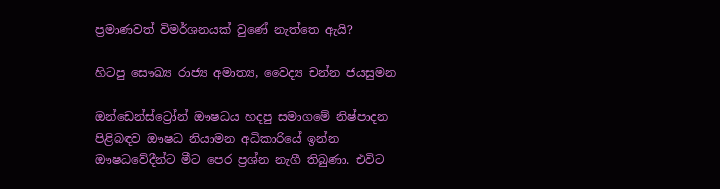ප්‍රමාණවත් විමර්ශනයක් වුණේ නැත්තෙ ඇයි?

හිටපු සෞඛ්‍ය රාජ්‍ය අමාත්‍ය, වෛද්‍ය චන්න ජයසුමන

ඔන්ඩෙන්ස්ට්‍රෝන් ඖෂධය හදපු සමාගමේ නිෂ්පාදන පිළිබඳව ඖෂධ නියාමන අධිකාරියේ ඉන්න ඖෂධවේදීන්ට මීට පෙර ප්‍රශ්න නැගී තිබුණා. එවිට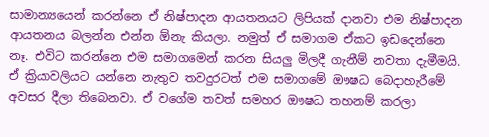සාමාන්‍යයෙන් කරන්නෙ ඒ නිෂ්පාදන ආයතනයට ලිපියක් දානවා එම නිෂ්පාදන ආයතනය බලන්න එන්න ඕනැ කියලා. නමුත් ඒ සමාගම ඒකට ඉඩදෙන්නෙ නෑ. එවිට කරන්නෙ එම සමාගමෙන් කරන සියලු‍ මිලදී ගැනීම් නවතා දැමීමයි. ඒ ක්‍රියාවලියට යන්නෙ නැතුව තවදුරටත් එම සමාගමේ ඖෂධ බෙදාහැරීමේ අවසර දීලා තිබෙනවා. ඒ වගේම තවත් සමහර ඖෂධ තහනම් කරලා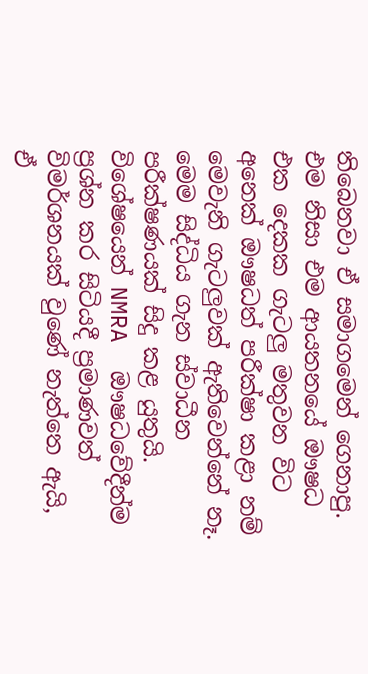තිබෙනවා ඒ සමාගමෙන් ගෙනාපු. එම නිසා එම ආයතනයේ ඖෂධ එක දෙකක ගැටලු‍ මතුවන විට අනෙක් ඖෂධත් පරීක්ෂා කළා නම් මෙවැනි ගැටලු‍වක් ඇතිවෙන්නේ නෑ. මෙම සිද්ධිය ගැන ස්වාධීන පරීක්ෂණයක් සිදු කළ යුතුයි. විශේෂයෙන් NMRA  ඖෂධවේදීන්ම ප්‍රශ්න කර සිටියදී ප්‍රමාණවත් විමර්ශනයක් වුණේ නැත්තෙ ඇයි, ඒ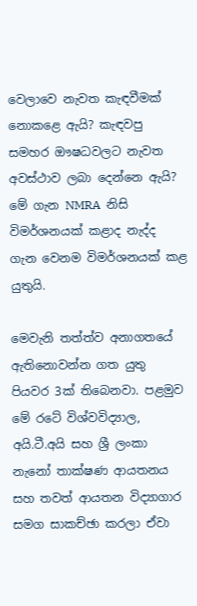වෙලාවෙ නැවත කැඳවීමක් නොකළෙ ඇයි? කැඳවපු සමහර ඖෂධවලට නැවත අවස්ථාව ලබා දෙන්නෙ ඇයි? මේ ගැන NMRA  නිසි විමර්ශනයක් කළාද නැද්ද ගැන වෙනම විමර්ශනයක් කළ යුතුයි.

මෙවැනි තත්ත්ව අනාගතයේ ඇතිනොවන්න ගත යුතු පියවර 3ක් තිබෙනවා. පළමුව මේ රටේ විශ්වවිද්‍යාල, අයි.ටී.අයි සහ ශ්‍රී ලංකා නැනෝ තාක්ෂණ ආයතනය සහ තවත් ආයතන විද්‍යාගාර සමග සාකච්ඡා කරලා ඒවා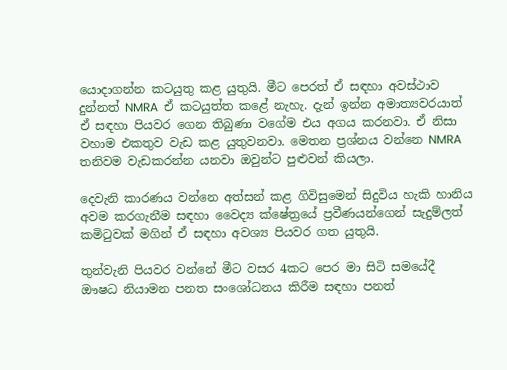යොදාගන්න කටයුතු කළ යුතුයි. මීට පෙරත් ඒ සඳහා අවස්ථාව දුන්නත් NMRA  ඒ කටයුත්ත කළේ නැහැ. දැන් ඉන්න අමාත්‍යවරයාත් ඒ සඳහා පියවර ගෙන තිබුණා වගේම එය අගය කරනවා. ඒ නිසා වහාම එකතුව වැඩ කළ යුතුවනවා. මෙතන ප්‍රශ්නය වන්නෙ NMRA  තනිවම වැඩකරන්න යනවා ඔවුන්ට පුළුවන් කියලා.

දෙවැනි කාරණය වන්නෙ අත්සන් කළ ගිවිසුමෙන් සිදුවිය හැකි හානිය අවම කරගැනීම සඳහා වෛද්‍ය ක්ෂේත්‍රයේ ප්‍රවීණයන්ගෙන් සැදුම්ලත් කමිටුවක් මගින් ඒ සඳහා අවශ්‍ය පියවර ගත යුතුයි.

තුන්වැනි පියවර වන්නේ මීට වසර 4කට පෙර මා සිටි සමයේදී ඖෂධ නියාමන පනත සංශෝධනය කිරීම සඳහා පනත්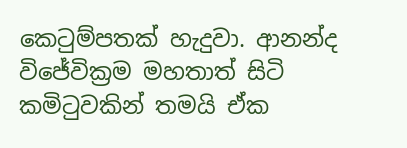කෙටුම්පතක් හැදුවා. ආනන්ද විජේවික්‍රම මහතාත් සිටි කමිටුවකින් තමයි ඒක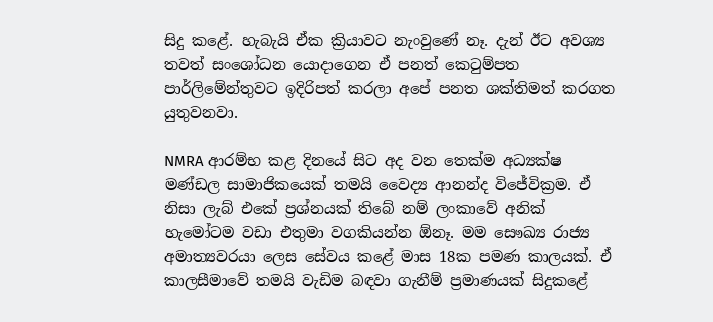සිදු කළේ. හැබැයි ඒක ක්‍රියාවට නැංවුණේ නෑ. දැන් ඊට අවශ්‍ය  තවත් සංශෝධන යොදාගෙන ඒ පනත් කෙටුම්පත පාර්ලිමේන්තුවට ඉදිරිපත් කරලා අපේ පනත ශක්තිමත් කරගත යුතුවනවා.

NMRA ආරම්භ කළ දිනයේ සිට අද වන තෙක්ම අධ්‍යක්ෂ මණ්ඩල සාමාජිකයෙක් තමයි වෛද්‍ය ආනන්ද විජේවික්‍රම. ඒ නිසා ලැබ් එකේ ප්‍රශ්නයක් තිබේ නම් ලංකාවේ අනික් හැමෝටම වඩා එතුමා වගකියන්න ඕනෑ. මම සෞඛ්‍ය රාජ්‍ය අමාත්‍යවරයා ලෙස සේවය කළේ මාස 18ක පමණ කාලයක්. ඒ කාලසීමාවේ තමයි වැඩිම බඳවා ගැනීම් ප්‍රමාණයක් සිදුකළේ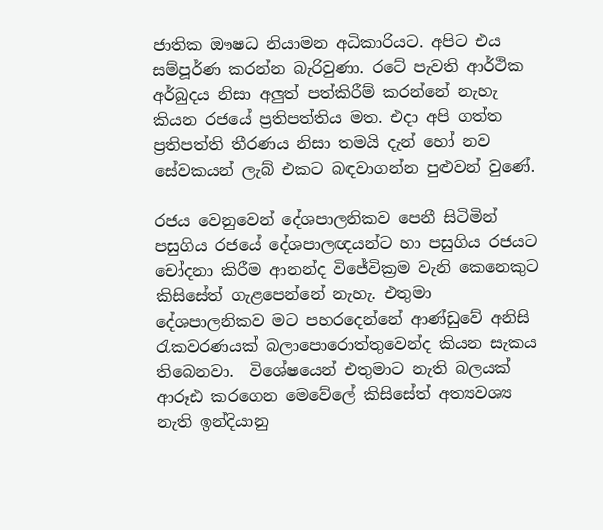ජාතික ඖෂධ නියාමන අධිකාරියට. අපිට එය සම්පූර්ණ කරන්න බැරිවුණා. රටේ පැවති ආර්ථික අර්බුදය නිසා අලු‍ත් පත්කිරීම් කරන්නේ නැහැ කියන රජයේ ප්‍රතිපත්තිය මත. එදා අපි ගත්ත ප්‍රතිපත්ති තීරණය නිසා තමයි දැන් හෝ නව සේවකයන් ලැබ් එකට බඳවාගන්න පුළුවන් වුණේ.

රජය වෙනුවෙන් දේශපාලනිකව පෙනී සිටිමින් පසුගිය රජයේ දේශපාලඥයන්ට හා පසුගිය රජයට චෝදනා කිරීම ආනන්ද විජේවික්‍රම වැනි කෙනෙකුට කිසිසේත් ගැළපෙන්නේ නැහැ. එතුමා දේශපාලනිකව මට පහරදෙන්නේ ආණ්ඩුවේ අනිසි රැකවරණයක් බලාපොරොත්තුවෙන්ද කියන සැකය තිබෙනවා.  විශේෂයෙන් එතුමාට නැති බලයක් ආරූඪ කරගෙන මෙවේලේ කිසිසේත් අත්‍යවශ්‍ය නැති ඉන්දියානු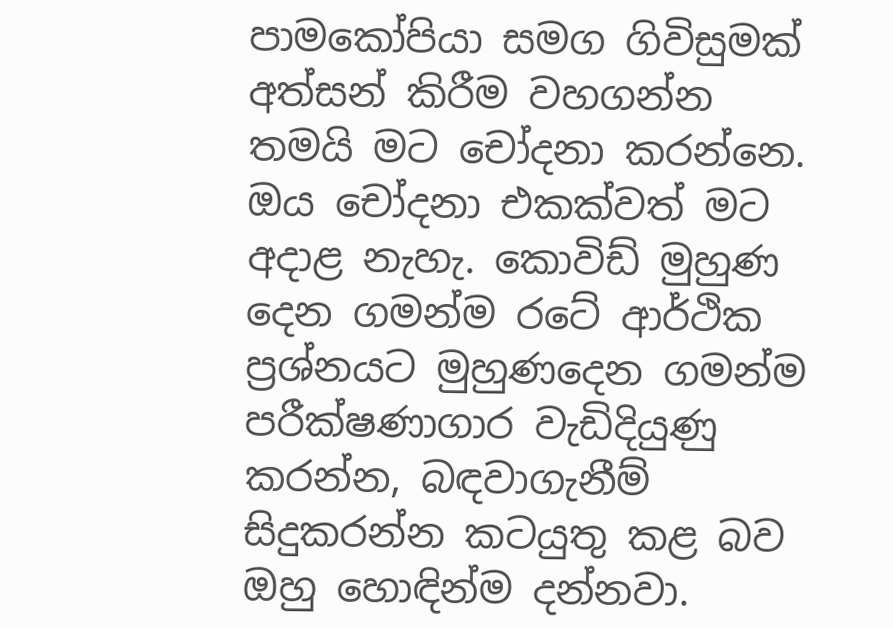පාමකෝපියා සමග ගිවිසුමක් අත්සන් කිරීම වහගන්න තමයි මට චෝදනා කරන්නෙ. ඔය චෝදනා එකක්වත් මට අදාළ නැහැ. කොවිඩ් මුහුණ දෙන ගමන්ම රටේ ආර්ථික ප්‍රශ්නයට මුහුණදෙන ගමන්ම පරීක්ෂණාගාර වැඩිදියුණු කරන්න, බඳවාගැනීම් සිදුකරන්න කටයුතු කළ බව ඔහු හොඳින්ම දන්නවා.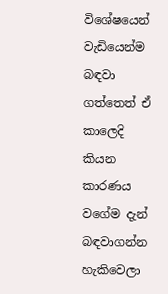විශේෂයෙන් වැඩියෙන්ම බඳවා ගත්තෙත් ඒ කාලෙදි කියන කාරණය වගේම දැන් බඳවාගන්න හැකිවෙලා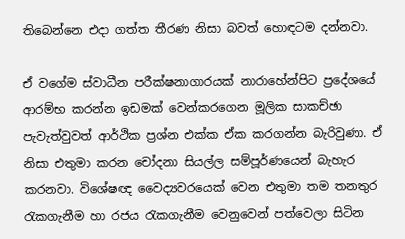තිබෙන්නෙ එදා ගත්ත තීරණ නිසා බවත් හොඳටම දන්නවා.

ඒ වගේම ස්වාධීන පරීක්ෂනාගාරයක් නාරාහේන්පිට ප්‍රදේශයේ ආරම්භ කරන්න ඉඩමක් වෙන්කරගෙන මූලික සාකච්ඡා පැවැත්වුවත් ආර්ථික ප්‍රශ්න එක්ක ඒක කරගන්න බැරිවුණා. ඒ නිසා එතුමා කරන චෝදනා සියල්ල සම්පූර්ණයෙන් බැහැර කරනවා. විශේෂඥ වෛද්‍යවරයෙක් වෙන එතුමා තම තනතුර රැකගැනීම හා රජය රැකගැනීම වෙනුවෙන් පත්වෙලා සිටින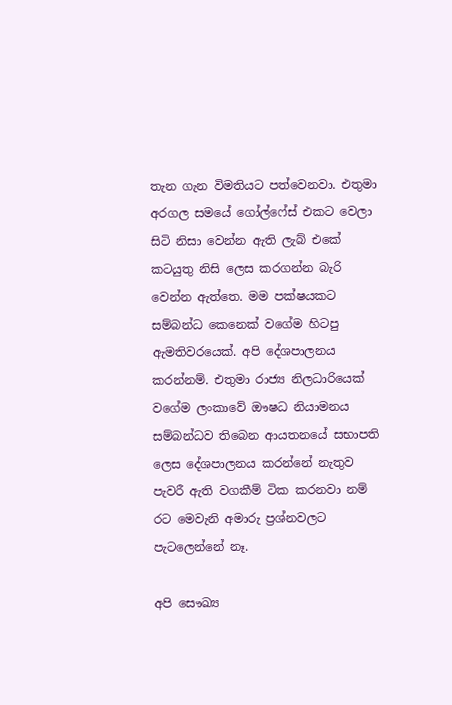තැන ගැන විමතියට පත්වෙනවා. එතුමා අරගල සමයේ ගෝල්ෆේස් එකට වෙලා සිටි නිසා වෙන්න ඇති ලැබ් එකේ කටයුතු නිසි ලෙස කරගන්න බැරි වෙන්න ඇත්තෙ. මම පක්ෂයකට සම්බන්ධ කෙනෙක් වගේම හිටපු ඇමතිවරයෙක්. අපි දේශපාලනය කරන්නම්. එතුමා රාජ්‍ය නිලධාරියෙක් වගේම ලංකාවේ ඖෂධ නියාමනය සම්බන්ධව තිබෙන ආයතනයේ සභාපති ලෙස දේශපාලනය කරන්නේ නැතුව පැවරී ඇති වගකීම් ටික කරනවා නම් රට මෙවැනි අමාරු ප්‍රශ්නවලට පැටලෙන්නේ නෑ.

අපි සෞඛ්‍ය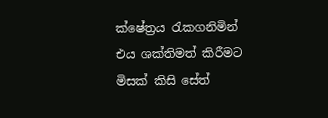ක්ෂේත්‍රය රැකගනිමින් එය ශක්තිමත් කිරීමට මිසක් කිසි සේත්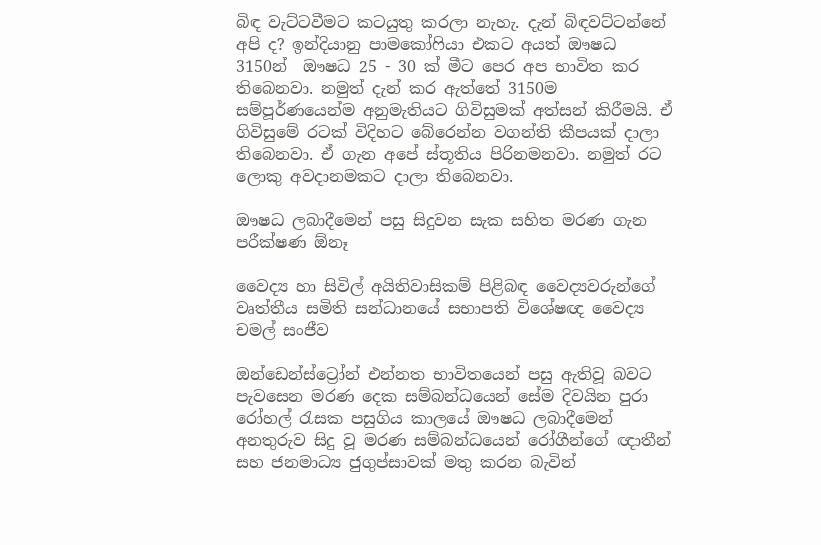බිඳ වැට්ටවීමට කටයුතු කරලා නැහැ. දැන් බිඳවට්ටන්නේ අපි ද? ඉන්දියානු පාමකෝෆියා එකට අයත් ඖෂධ 3150න්  ඖෂධ 25 - 30 ක් මීට පෙර අප භාවිත කර තිබෙනවා. නමුත් දැන් කර ඇත්තේ 3150ම සම්පූර්ණයෙන්ම අනුමැතියට ගිවිසුමක් අත්සන් කිරීමයි. ඒ ගිවිසුමේ රටක් විදිහට බේරෙන්න වගන්ති කීපයක් දාලා තිබෙනවා. ඒ ගැන අපේ ස්තූතිය පිරිනමනවා. නමුත් රට ලොකු අවදානමකට දාලා තිබෙනවා.

ඖෂධ ලබාදීමෙන් පසු සිදුවන සැක සහිත මරණ ගැන පරීක්ෂණ ඕනෑ

වෛද්‍ය හා සිවිල් අයිතිවාසිකම් පිළිබඳ වෛද්‍යවරුන්ගේ වෘත්තීය සමිති සන්ධානයේ සභාපති විශේෂඥ වෛද්‍ය චමල් සංජීව

ඔන්ඩෙන්ස්ට්‍රෝන් එන්නත භාවිතයෙන් පසු ඇතිවූ බවට පැවසෙන මරණ දෙක සම්බන්ධයෙන් සේම දිවයින පුරා රෝහල් රැසක පසුගිය කාලයේ ඖෂධ ලබාදීමෙන් අනතුරුව සිදු වූ මරණ සම්බන්ධයෙන් රෝගීන්ගේ ඥාතීන් සහ ජනමාධ්‍ය ජුගුප්සාවක් මතු කරන බැවින්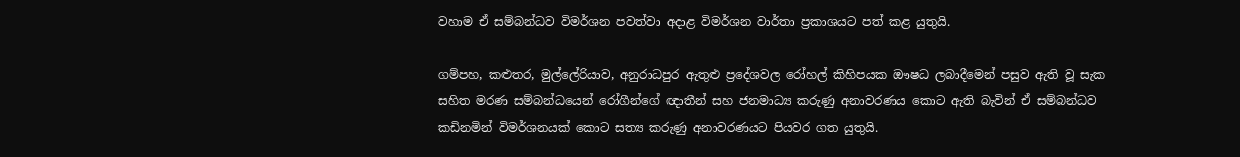වහාම ඒ සම්බන්ධව විමර්ශන පවත්වා අදාළ විමර්ශන වාර්තා ප්‍රකාශයට පත් කළ යුතුයි.

ගම්පහ, කළුතර, මුල්ලේරියාව, අනුරාධපුර ඇතුළු ප්‍රදේශවල රෝහල් කිහිපයක ඖෂධ ලබාදීමෙන් පසුව ඇති වූ සැක සහිත මරණ සම්බන්ධයෙන් රෝගීන්ගේ ඥාතීන් සහ ජනමාධ්‍ය කරුණු අනාවරණය කොට ඇති බැවින් ඒ සම්බන්ධව කඩිනමින් විමර්ශනයක් කොට සත්‍ය කරුණු අනාවරණයට පියවර ගත යුතුයි.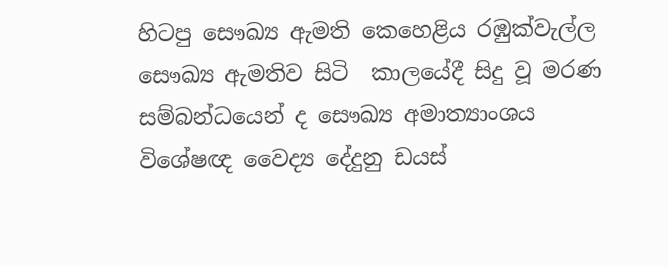හිටපු සෞඛ්‍ය ඇමති කෙහෙළිය රඹුක්වැල්ල සෞඛ්‍ය ඇමතිව සිටි  කාලයේදී සිදු වූ මරණ සම්බන්ධයෙන් ද සෞඛ්‍ය අමාත්‍යාංශය විශේෂඥ වෛද්‍ය දේදුනු ඩයස්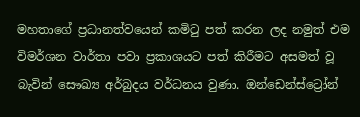මහතාගේ ප්‍රධානත්වයෙන් කමිටු පත් කරන ලද නමුත් එම විමර්ශන වාර්තා පවා ප්‍රකාශයට පත් කිරීමට අසමත් වූ බැවින් සෞඛ්‍ය අර්බුදය වර්ධනය වුණා. ඔන්ඩෙන්ස්ට්‍රෝන්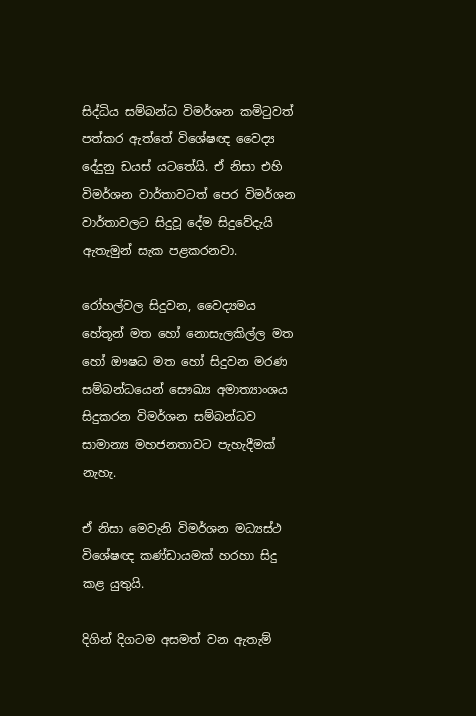සිද්ධිය සම්බන්ධ විමර්ශන කමිටුවත් පත්කර ඇත්තේ විශේෂඥ වෛද්‍ය දේදුනු ඩයස් යටතේයි. ඒ නිසා එහි විමර්ශන වාර්තාවටත් පෙර විමර්ශන වාර්තාවලට සිදුවූ දේම සිදුවේදැයි ඇතැමුන් සැක පළකරනවා.

රෝහල්වල සිදුවන, වෛද්‍යමය හේතූන් මත හෝ නොසැලකිල්ල මත හෝ ඖෂධ මත හෝ සිදුවන මරණ සම්බන්ධයෙන් සෞඛ්‍ය අමාත්‍යාංශය සිදුකරන විමර්ශන සම්බන්ධව සාමාන්‍ය මහජනතාවට පැහැදීමක් නැහැ.

ඒ නිසා මෙවැනි විමර්ශන මධ්‍යස්ථ විශේෂඥ කණ්ඩායමක් හරහා සිදු කළ යුතුයි.

දිගින් දිගටම අසමත් වන ඇතැම්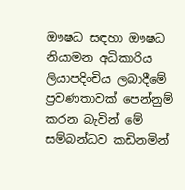ඖෂධ සඳහා ඖෂධ නියාමන අධිකාරිය ලියාපදිංචිය ලබාදීමේ ප්‍රවණතාවක් පෙන්නුම් කරන බැවින් මේ සම්බන්ධව කඩිනමින්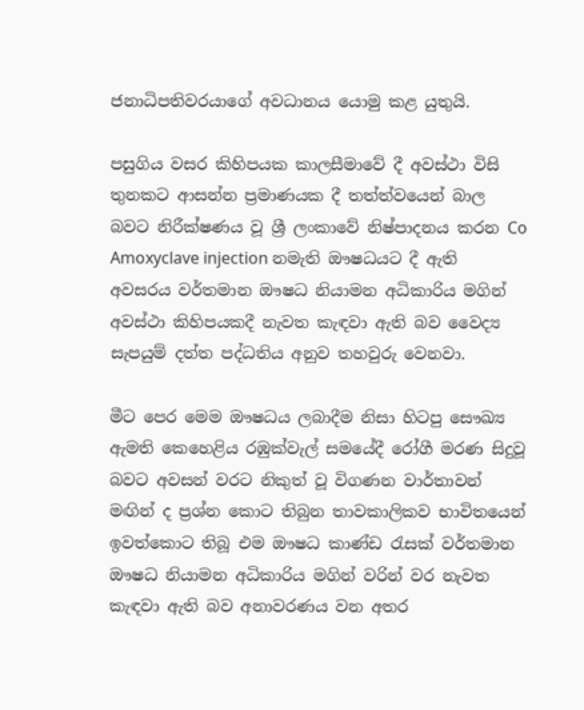ජනාධිපතිවරයාගේ අවධානය යොමු කළ යුතුයි.

පසුගිය වසර කිහිපයක කාලසීමාවේ දී අවස්ථා විසි තුනකට ආසන්න ප්‍රමාණයක දී තත්ත්වයෙන් බාල බවට නිරීක්ෂණය වූ ශ්‍රී ලංකාවේ නිෂ්පාදනය කරන Co Amoxyclave injection නමැති ඖෂධයට දී ඇති අවසරය වර්තමාන ඖෂධ නියාමන අධිකාරිය මගින් අවස්ථා කිහිපයකදී නැවත කැඳවා ඇති බව වෛද්‍ය සැපයුම් දත්ත පද්ධතිය අනුව තහවුරු වෙනවා.

මීට පෙර මෙම ඖෂධය ලබාදීම නිසා හිටපු සෞඛ්‍ය ඇමති කෙහෙළිය රඹුක්වැල් සමයේදී රෝගී මරණ සිදුවූ බවට අවසන් වරට නිකුත් වූ විගණන වාර්තාවන් මඟින් ද ප්‍රශ්න කොට තිබුන තාවකාලිකව භාවිතයෙන් ඉවත්කොට තිබූ එම ඖෂධ කාණ්ඩ රැසක් වර්තමාන ඖෂධ නියාමන අධිකාරිය මගින් වරින් වර නැවත කැඳවා ඇති බව අනාවරණය වන අතර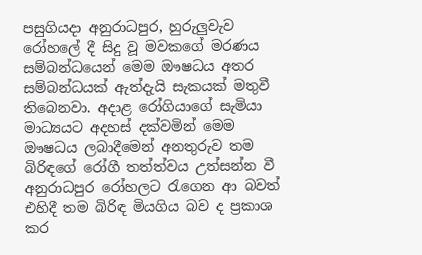පසුගියදා අනුරාධපුර, හුරුලු‍වැව රෝහලේ දී සිදු වූ මවකගේ මරණය සම්බන්ධයෙන් මෙම ඖෂධය අතර සම්බන්ධයක් ඇත්දැයි සැකයක් මතුවී තිබෙනවා. අදාළ රෝගියාගේ සැමියා මාධ්‍යයට අදහස් දක්වමින් මෙම ඖෂධය ලබාදීමෙන් අනතුරුව තම බිරිඳගේ රෝගී තත්ත්වය උත්සන්න වී අනුරාධපුර රෝහලට රැගෙන ආ බවත් එහිදී තම බිරිඳ මියගිය බව ද ප්‍රකාශ කර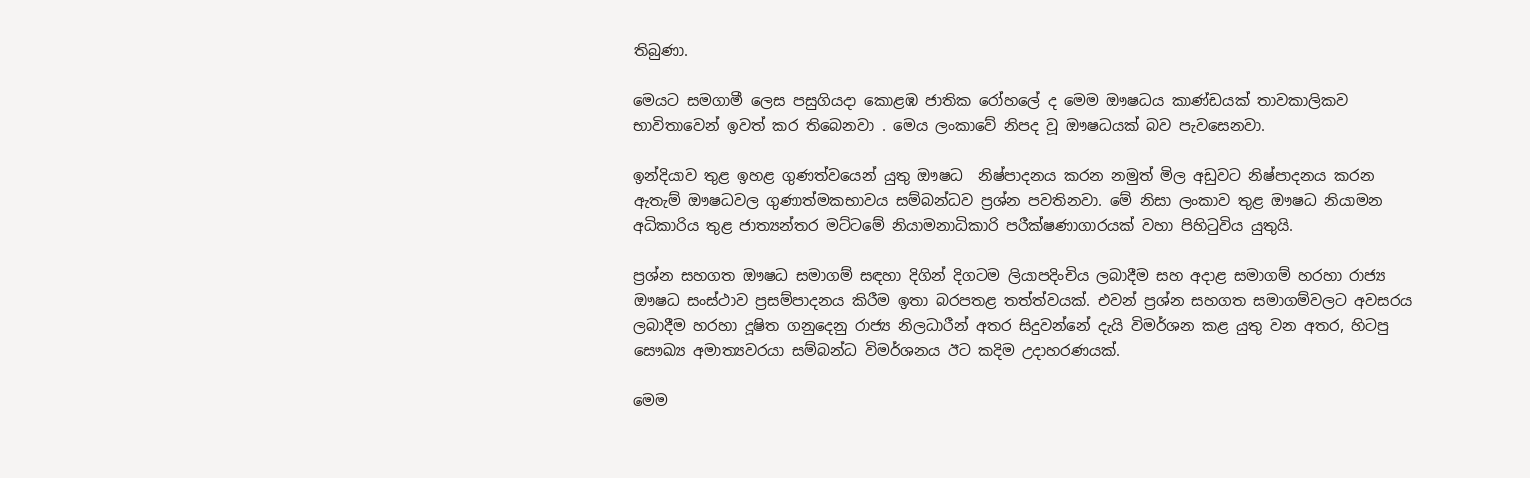තිබුණා.

මෙයට සමගාමී ලෙස පසුගියදා කොළඹ ජාතික රෝහලේ ද මෙම ඖෂධය කාණ්ඩයක් තාවකාලිකව භාවිතාවෙන් ඉවත් කර තිබෙනවා . මෙය ලංකාවේ නිපද වූ ඖෂධයක් බව පැවසෙනවා.

ඉන්දියාව තුළ ඉහළ ගුණත්වයෙන් යුතු ඖෂධ  නිෂ්පාදනය කරන නමුත් මිල අඩුවට නිෂ්පාදනය කරන ඇතැම් ඖෂධවල ගුණාත්මකභාවය සම්බන්ධව ප්‍රශ්න පවතිනවා. මේ නිසා ලංකාව තුළ ඖෂධ නියාමන අධිකාරිය තුළ ජාත්‍යන්තර මට්ටමේ නියාමනාධිකාරි පරීක්ෂණාගාරයක් වහා පිහිටුවිය යුතුයි.

ප්‍රශ්න සහගත ඖෂධ සමාගම් සඳහා දිගින් දිගටම ලියාපදිංචිය ලබාදීම සහ අදාළ සමාගම් හරහා රාජ්‍ය ඖෂධ සංස්ථාව ප්‍රසම්පාදනය කිරීම ඉතා බරපතළ තත්ත්වයක්. එවන් ප්‍රශ්න සහගත සමාගම්වලට අවසරය ලබාදීම හරහා දූෂිත ගනුදෙනු රාජ්‍ය නිලධාරීන් අතර සිදුවන්නේ දැයි විමර්ශන කළ යුතු වන අතර, හිටපු සෞඛ්‍ය අමාත්‍යවරයා සම්බන්ධ විමර්ශනය ඊට කදිම උදාහරණයක්.

මෙම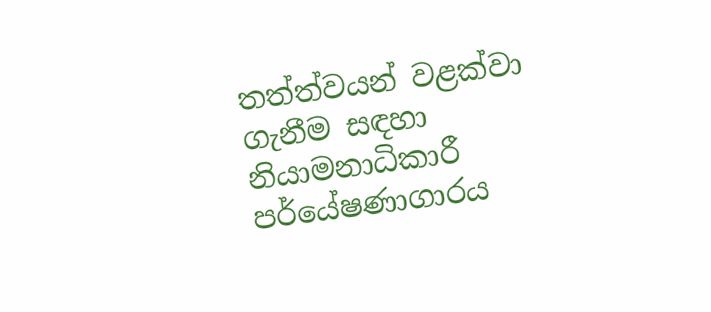තත්ත්වයන් වළක්වා ගැනීම සඳහා නියාමනාධිකාරී පර්‌යේෂණාගාරය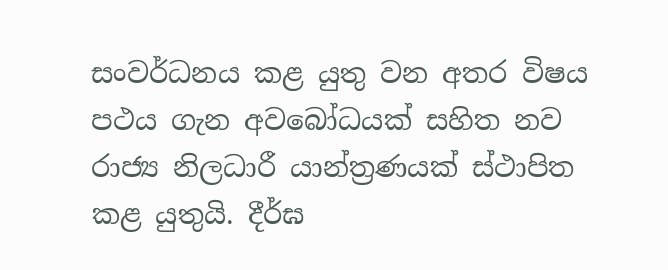සංවර්ධනය කළ යුතු වන අතර විෂය පථය ගැන අවබෝධයක් සහිත නව රාජ්‍ය නිලධාරී යාන්ත්‍රණයක් ස්ථාපිත කළ යුතුයි. දීර්ඝ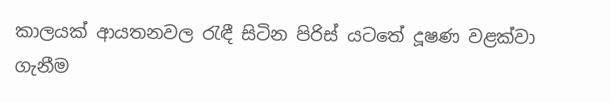කාලයක් ආයතනවල රැඳී සිටින පිරිස් යටතේ දූෂණ වළක්වා ගැනීම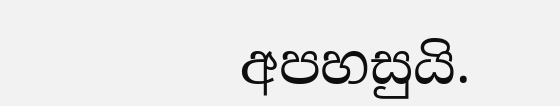අපහසුයි.